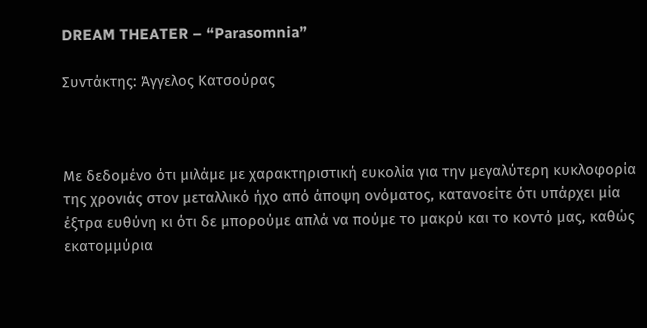DREAM THEATER – “Parasomnia”

Συντάκτης: Άγγελος Κατσούρας



Με δεδομένο ότι μιλάμε με χαρακτηριστική ευκολία για την μεγαλύτερη κυκλοφορία της χρονιάς στον μεταλλικό ήχο από άποψη ονόματος, κατανοείτε ότι υπάρχει μία έξτρα ευθύνη κι ότι δε μπορούμε απλά να πούμε το μακρύ και το κοντό μας, καθώς εκατομμύρια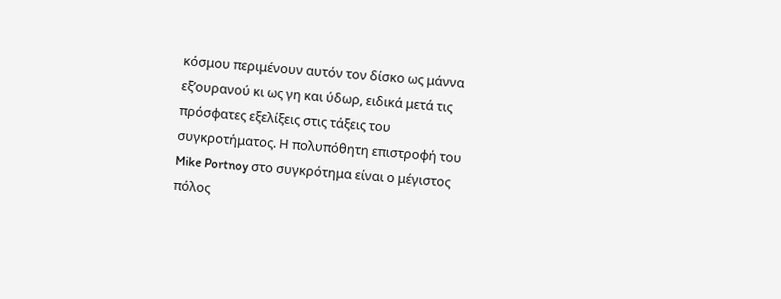κόσμου περιμένουν αυτόν τον δίσκο ως μάννα εξ’ουρανού κι ως γη και ύδωρ, ειδικά μετά τις πρόσφατες εξελίξεις στις τάξεις του συγκροτήματος. Η πολυπόθητη επιστροφή του Mike Portnoy στο συγκρότημα είναι ο μέγιστος πόλος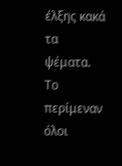έλξης κακά τα ψέματα. Το περίμεναν όλοι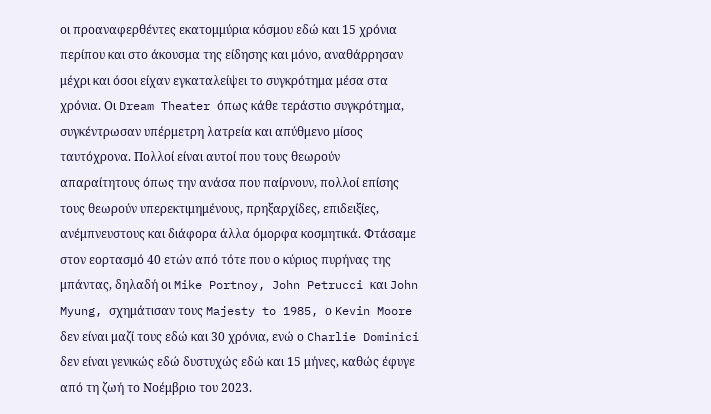οι προαναφερθέντες εκατομμύρια κόσμου εδώ και 15 χρόνια περίπου και στο άκουσμα της είδησης και μόνο, αναθάρρησαν μέχρι και όσοι είχαν εγκαταλείψει το συγκρότημα μέσα στα χρόνια. Οι Dream Theater όπως κάθε τεράστιο συγκρότημα, συγκέντρωσαν υπέρμετρη λατρεία και απύθμενο μίσος ταυτόχρονα. Πολλοί είναι αυτοί που τους θεωρούν απαραίτητους όπως την ανάσα που παίρνουν, πολλοί επίσης τους θεωρούν υπερεκτιμημένους, πρηξαρχίδες, επιδειξίες, ανέμπνευστους και διάφορα άλλα όμορφα κοσμητικά. Φτάσαμε στον εορτασμό 40 ετών από τότε που ο κύριος πυρήνας της μπάντας, δηλαδή οι Mike Portnoy, John Petrucci και John Myung, σχημάτισαν τους Majesty to 1985, ο Kevin Moore δεν είναι μαζί τους εδώ και 30 χρόνια, ενώ ο Charlie Dominici δεν είναι γενικώς εδώ δυστυχώς εδώ και 15 μήνες, καθώς έφυγε από τη ζωή το Νοέμβριο του 2023.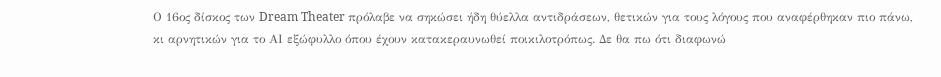Ο 16ος δίσκος των Dream Theater πρόλαβε να σηκώσει ήδη θύελλα αντιδράσεων, θετικών για τους λόγους που αναφέρθηκαν πιο πάνω, κι αρνητικών για το ΑΙ εξώφυλλο όπου έχουν κατακεραυνωθεί ποικιλοτρόπως. Δε θα πω ότι διαφωνώ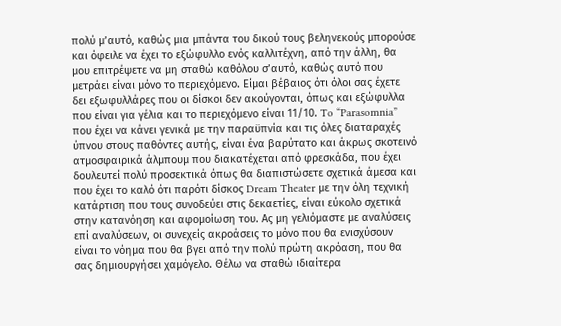πολύ μ’αυτό, καθώς μια μπάντα του δικού τους βεληνεκούς μπορούσε και όφειλε να έχει το εξώφυλλο ενός καλλιτέχνη, από την άλλη, θα μου επιτρέψετε να μη σταθώ καθόλου σ’αυτό, καθώς αυτό που μετράει είναι μόνο το περιεχόμενο. Είμαι βέβαιος ότι όλοι σας έχετε δει εξωφυλλάρες που οι δίσκοι δεν ακούγονται, όπως και εξώφυλλα που είναι για γέλια και το περιεχόμενο είναι 11/10. To “Parasomnia” που έχει να κάνει γενικά με την παραϋπνία και τις όλες διαταραχές ύπνου στους παθόντες αυτής, είναι ένα βαρύτατο και άκρως σκοτεινό ατμοσφαιρικά άλμπουμ που διακατέχεται από φρεσκάδα, που έχει δουλευτεί πολύ προσεκτικά όπως θα διαπιστώσετε σχετικά άμεσα και που έχει το καλό ότι παρότι δίσκος Dream Theater με την όλη τεχνική κατάρτιση που τους συνοδεύει στις δεκαετίες, είναι εύκολο σχετικά στην κατανόηση και αφομοίωση του. Ας μη γελιόμαστε με αναλύσεις επί αναλύσεων, οι συνεχείς ακροάσεις το μόνο που θα ενισχύσουν είναι το νόημα που θα βγει από την πολύ πρώτη ακρόαση, που θα σας δημιουργήσει χαμόγελο. Θέλω να σταθώ ιδιαίτερα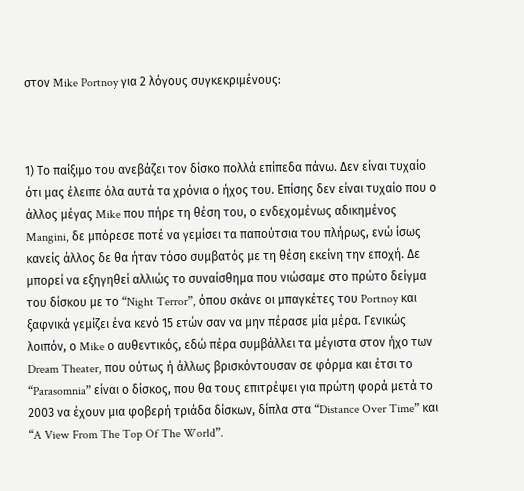στον Mike Portnoy για 2 λόγους συγκεκριμένους:



1) Το παίξιμο του ανεβάζει τον δίσκο πολλά επίπεδα πάνω. Δεν είναι τυχαίο ότι μας έλειπε όλα αυτά τα χρόνια ο ήχος του. Επίσης δεν είναι τυχαίο που ο άλλος μέγας Mike που πήρε τη θέση του, ο ενδεχομένως αδικημένος Mangini, δε μπόρεσε ποτέ να γεμίσει τα παπούτσια του πλήρως, ενώ ίσως κανείς άλλος δε θα ήταν τόσο συμβατός με τη θέση εκείνη την εποχή. Δε μπορεί να εξηγηθεί αλλιώς το συναίσθημα που νιώσαμε στο πρώτο δείγμα του δίσκου με το “Night Terror”, όπου σκάνε οι μπαγκέτες του Portnoy και ξαφνικά γεμίζει ένα κενό 15 ετών σαν να μην πέρασε μία μέρα. Γενικώς λοιπόν, ο Mike ο αυθεντικός, εδώ πέρα συμβάλλει τα μέγιστα στον ήχο των Dream Theater, που ούτως ή άλλως βρισκόντουσαν σε φόρμα και έτσι το “Parasomnia” είναι ο δίσκος, που θα τους επιτρέψει για πρώτη φορά μετά το 2003 να έχουν μια φοβερή τριάδα δίσκων, δίπλα στα “Distance Over Time” και “A View From The Top Of The World”.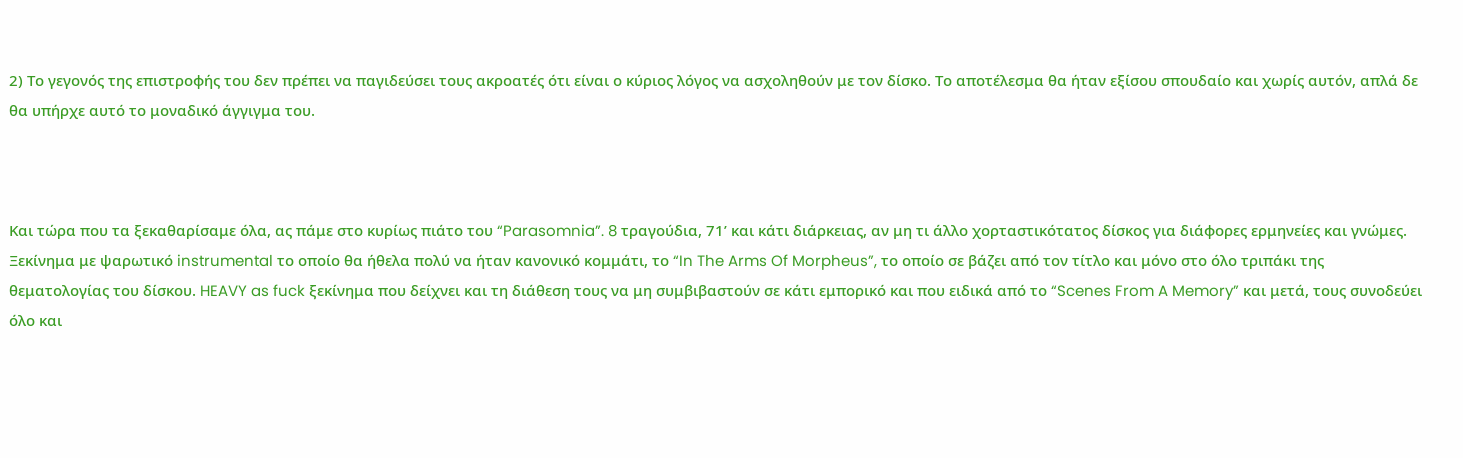2) Το γεγονός της επιστροφής του δεν πρέπει να παγιδεύσει τους ακροατές ότι είναι ο κύριος λόγος να ασχοληθούν με τον δίσκο. Το αποτέλεσμα θα ήταν εξίσου σπουδαίο και χωρίς αυτόν, απλά δε θα υπήρχε αυτό το μοναδικό άγγιγμα του.



Και τώρα που τα ξεκαθαρίσαμε όλα, ας πάμε στο κυρίως πιάτο του “Parasomnia”. 8 τραγούδια, 71’ και κάτι διάρκειας, αν μη τι άλλο χορταστικότατος δίσκος για διάφορες ερμηνείες και γνώμες. Ξεκίνημα με ψαρωτικό instrumental το οποίο θα ήθελα πολύ να ήταν κανονικό κομμάτι, το “In The Arms Of Morpheus”, το οποίο σε βάζει από τον τίτλο και μόνο στο όλο τριπάκι της θεματολογίας του δίσκου. HEAVY as fuck ξεκίνημα που δείχνει και τη διάθεση τους να μη συμβιβαστούν σε κάτι εμπορικό και που ειδικά από το “Scenes From A Memory” και μετά, τους συνοδεύει όλο και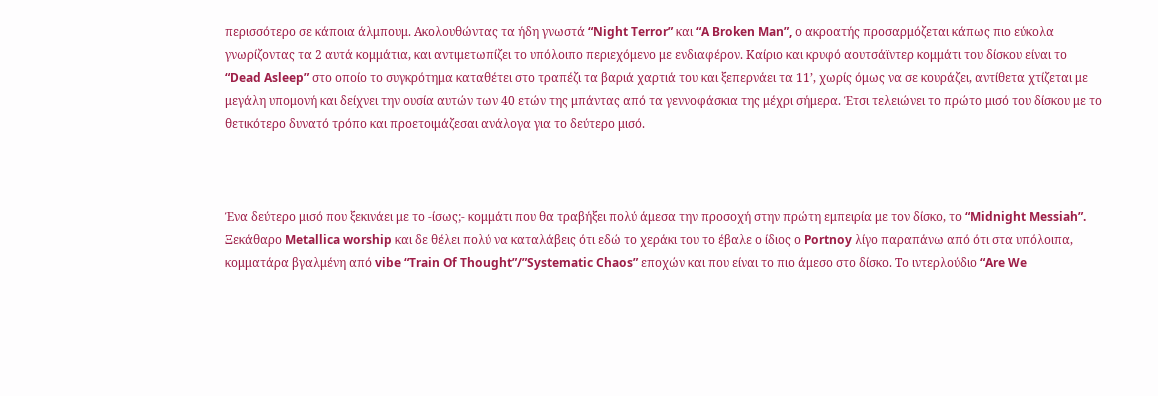περισσότερο σε κάποια άλμπουμ. Ακολουθώντας τα ήδη γνωστά “Night Terror” και “A Broken Man”, ο ακροατής προσαρμόζεται κάπως πιο εύκολα γνωρίζοντας τα 2 αυτά κομμάτια, και αντιμετωπίζει το υπόλοιπο περιεχόμενο με ενδιαφέρον. Καίριο και κρυφό αουτσάϊντερ κομμάτι του δίσκου είναι το “Dead Asleep” στο οποίο το συγκρότημα καταθέτει στο τραπέζι τα βαριά χαρτιά του και ξεπερνάει τα 11’, χωρίς όμως να σε κουράζει, αντίθετα χτίζεται με μεγάλη υπομονή και δείχνει την ουσία αυτών των 40 ετών της μπάντας από τα γεννοφάσκια της μέχρι σήμερα. Έτσι τελειώνει το πρώτο μισό του δίσκου με το θετικότερο δυνατό τρόπο και προετοιμάζεσαι ανάλογα για το δεύτερο μισό.



Ένα δεύτερο μισό που ξεκινάει με το -ίσως;- κομμάτι που θα τραβήξει πολύ άμεσα την προσοχή στην πρώτη εμπειρία με τον δίσκο, το “Midnight Messiah”. Ξεκάθαρο Metallica worship και δε θέλει πολύ να καταλάβεις ότι εδώ το χεράκι του το έβαλε ο ίδιος ο Portnoy λίγο παραπάνω από ότι στα υπόλοιπα, κομματάρα βγαλμένη από vibe “Train Of Thought”/”Systematic Chaos” εποχών και που είναι το πιο άμεσο στο δίσκο. Το ιντερλούδιο “Are We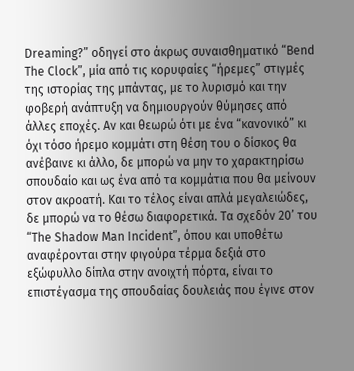Dreaming?” οδηγεί στο άκρως συναισθηματικό “Bend The Clock”, μία από τις κορυφαίες “ήρεμες” στιγμές της ιστορίας της μπάντας, με το λυρισμό και την φοβερή ανάπτυξη να δημιουργούν θύμησες από άλλες εποχές. Αν και θεωρώ ότι με ένα “κανονικό” κι όχι τόσο ήρεμο κομμάτι στη θέση του ο δίσκος θα ανέβαινε κι άλλο, δε μπορώ να μην το χαρακτηρίσω σπουδαίο και ως ένα από τα κομμάτια που θα μείνουν στον ακροατή. Και το τέλος είναι απλά μεγαλειώδες, δε μπορώ να το θέσω διαφορετικά. Τα σχεδόν 20’ του “The Shadow Man Incident”, όπου και υποθέτω αναφέρονται στην φιγούρα τέρμα δεξιά στο εξώφυλλο δίπλα στην ανοιχτή πόρτα, είναι το επιστέγασμα της σπουδαίας δουλειάς που έγινε στον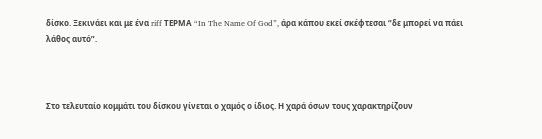δίσκο. Ξεκινάει και με ένα riff ΤΕΡΜΑ “In The Name Of God”, άρα κάπου εκεί σκέφτεσαι “δε μπορεί να πάει λάθος αυτό”.



Στο τελευταίο κομμάτι του δίσκου γίνεται ο χαμός ο ίδιος. Η χαρά όσων τους χαρακτηρίζουν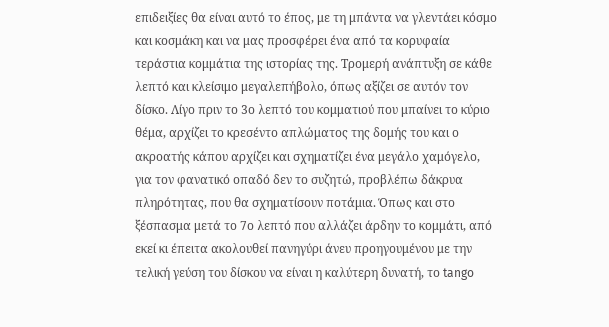επιδειξίες θα είναι αυτό το έπος, με τη μπάντα να γλεντάει κόσμο και κοσμάκη και να μας προσφέρει ένα από τα κορυφαία τεράστια κομμάτια της ιστορίας της. Τρομερή ανάπτυξη σε κάθε λεπτό και κλείσιμο μεγαλεπήβολο, όπως αξίζει σε αυτόν τον δίσκο. Λίγο πριν το 3ο λεπτό του κομματιού που μπαίνει το κύριο θέμα, αρχίζει το κρεσέντο απλώματος της δομής του και ο ακροατής κάπου αρχίζει και σχηματίζει ένα μεγάλο χαμόγελο, για τον φανατικό οπαδό δεν το συζητώ, προβλέπω δάκρυα πληρότητας, που θα σχηματίσουν ποτάμια. Όπως και στο ξέσπασμα μετά το 7ο λεπτό που αλλάζει άρδην το κομμάτι, από εκεί κι έπειτα ακολουθεί πανηγύρι άνευ προηγουμένου με την τελική γεύση του δίσκου να είναι η καλύτερη δυνατή, το tango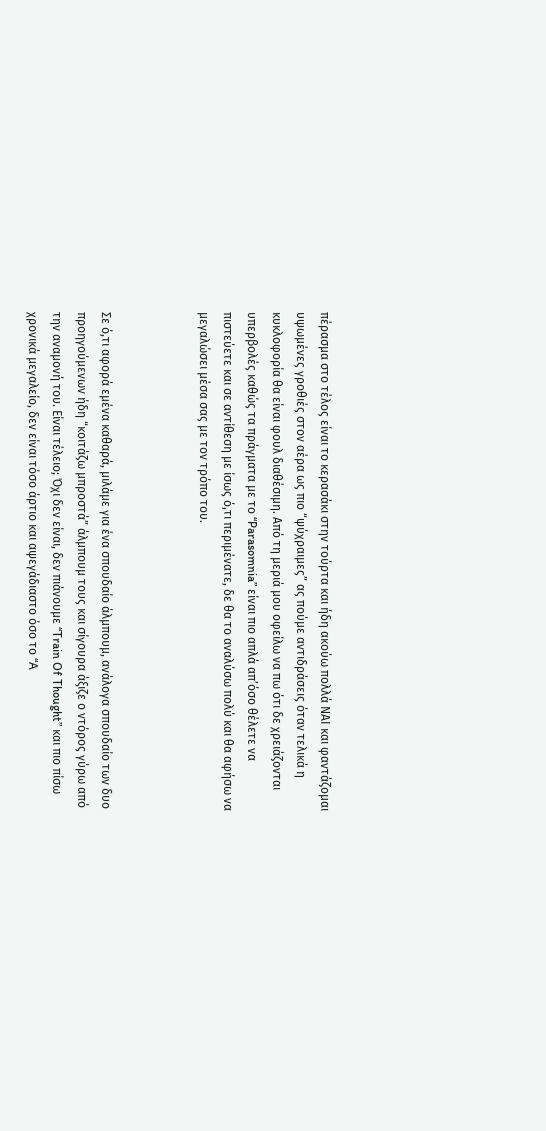πέρασμα στο τέλος είναι το κερασάκι στην τούρτα και ήδη ακούω πολλά ΝΑΙ και φαντάζομαι υψωμένες γροθιές στον αέρα ως πιο “ψύχραιμες” ας πούμε αντιδράσεις όταν τελικά η κυκλοφορία θα είναι φουλ διαθέσιμη. Από τη μεριά μου οφείλω να πω ότι δε χρειάζονται υπερβολές καθώς τα πράγματα με το “Parasomnia” είναι πιο απλά απ’όσο θέλετε να πιστεύετε και σε αντίθεση με ίσως ό,τι περιμένατε, δε θα το αναλύσω πολύ και θα αφήσω να μεγαλώσει μέσα σας με τον τρόπο του.



Σε ό,τι αφορά εμένα καθαρά, μιλάμε για ένα σπουδαίο άλμπουμ, ανάλογα σπουδαίο των δυο προηγούμενων ήδη “κοιτάζω μπροστά” άλμπουμ τους και σίγουρα άξιζε ο ντόρος γύρω από την αναμονή του. Είναι τέλειο; Όχι δεν είναι, δεν πιάνουμε “Train Of Thought” και πιο πίσω χρονικά μεγαλείο, δεν είναι τόσο άρτιο και αψεγάδιαστο όσο το “A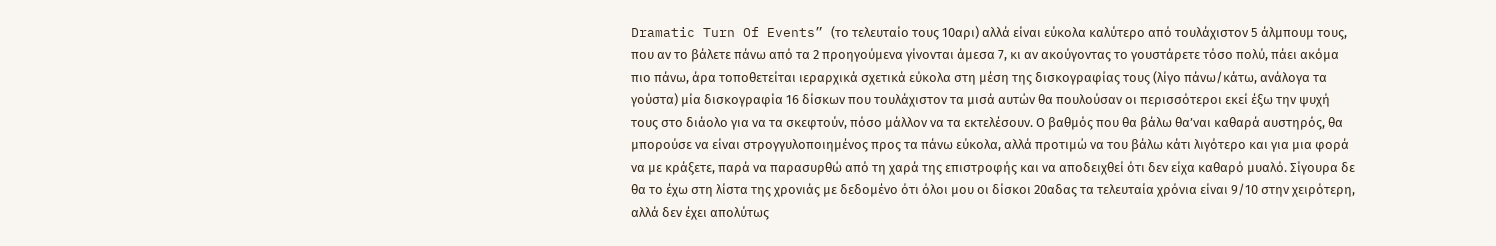Dramatic Turn Of Events” (το τελευταίο τους 10αρι) αλλά είναι εύκολα καλύτερο από τουλάχιστον 5 άλμπουμ τους, που αν το βάλετε πάνω από τα 2 προηγούμενα γίνονται άμεσα 7, κι αν ακούγοντας το γουστάρετε τόσο πολύ, πάει ακόμα πιο πάνω, άρα τοποθετείται ιεραρχικά σχετικά εύκολα στη μέση της δισκογραφίας τους (λίγο πάνω/κάτω, ανάλογα τα γούστα) μία δισκογραφία 16 δίσκων που τουλάχιστον τα μισά αυτών θα πουλούσαν οι περισσότεροι εκεί έξω την ψυχή τους στο διάολο για να τα σκεφτούν, πόσο μάλλον να τα εκτελέσουν. Ο βαθμός που θα βάλω θα’ναι καθαρά αυστηρός, θα μπορούσε να είναι στρογγυλοποιημένος προς τα πάνω εύκολα, αλλά προτιμώ να του βάλω κάτι λιγότερο και για μια φορά να με κράξετε, παρά να παρασυρθώ από τη χαρά της επιστροφής και να αποδειχθεί ότι δεν είχα καθαρό μυαλό. Σίγουρα δε θα το έχω στη λίστα της χρονιάς με δεδομένο ότι όλοι μου οι δίσκοι 20αδας τα τελευταία χρόνια είναι 9/10 στην χειρότερη, αλλά δεν έχει απολύτως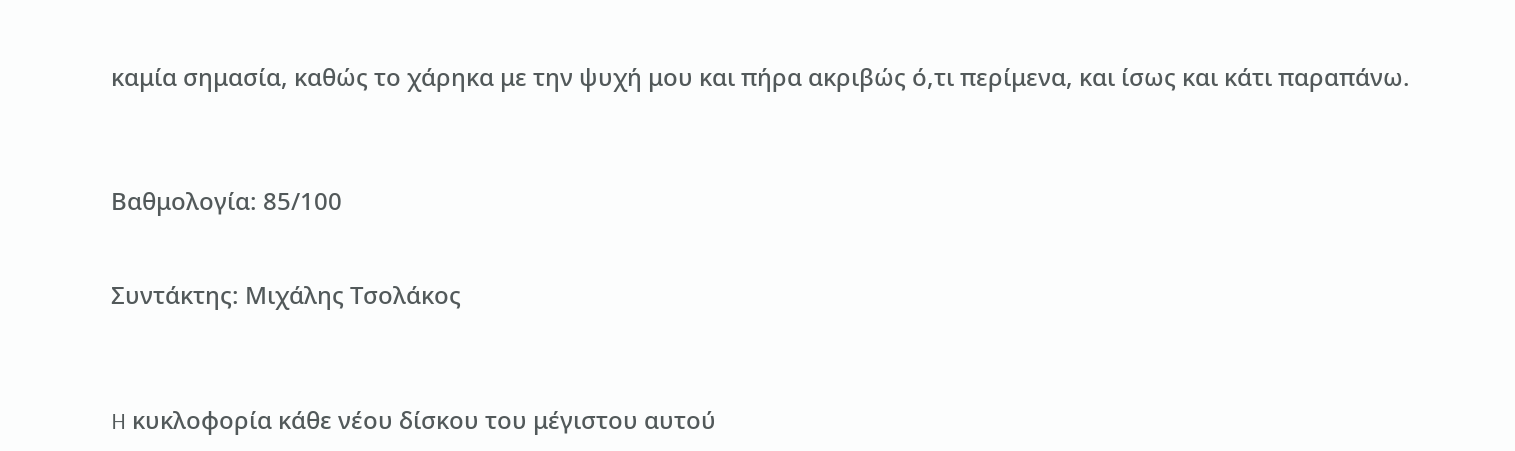καμία σημασία, καθώς το χάρηκα με την ψυχή μου και πήρα ακριβώς ό,τι περίμενα, και ίσως και κάτι παραπάνω.



Βαθμολογία: 85/100


Συντάκτης: Μιχάλης Τσολάκος



H κυκλοφορία κάθε νέου δίσκου του μέγιστου αυτού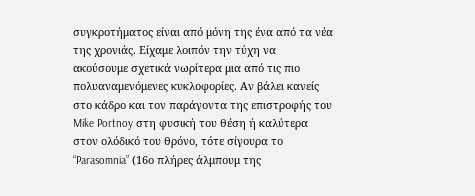συγκροτήματος είναι από μόνη της ένα από τα νέα της χρονιάς. Είχαμε λοιπόν την τύχη να ακούσουμε σχετικά νωρίτερα μια από τις πιο πολυαναμενόμενες κυκλοφορίες. Αν βάλει κανείς στο κάδρο και τον παράγοντα της επιστροφής του Mike Portnoy στη φυσική του θέση ή καλύτερα στον ολόδικό του θρόνο, τότε σίγουρα το “Parasomnia” (16ο πλήρες άλμπουμ της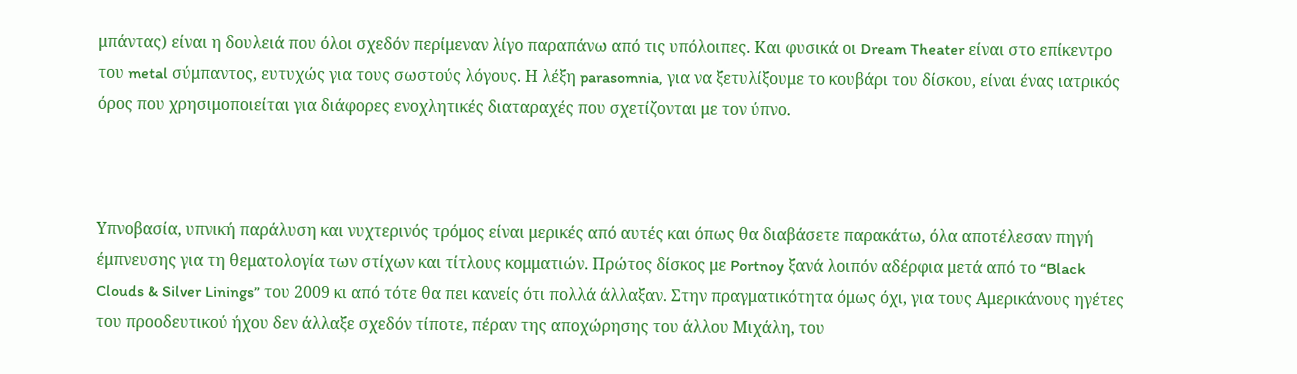μπάντας) είναι η δουλειά που όλοι σχεδόν περίμεναν λίγο παραπάνω από τις υπόλοιπες. Και φυσικά οι Dream Theater είναι στο επίκεντρο του metal σύμπαντος, ευτυχώς για τους σωστούς λόγους. Η λέξη parasomnia, για να ξετυλίξουμε το κουβάρι του δίσκου, είναι ένας ιατρικός όρος που χρησιμοποιείται για διάφορες ενοχλητικές διαταραχές που σχετίζονται με τον ύπνο.



Υπνοβασία, υπνική παράλυση και νυχτερινός τρόμος είναι μερικές από αυτές και όπως θα διαβάσετε παρακάτω, όλα αποτέλεσαν πηγή έμπνευσης για τη θεματολογία των στίχων και τίτλους κομματιών. Πρώτος δίσκος με Portnoy ξανά λοιπόν αδέρφια μετά από το “Black Clouds & Silver Linings” του 2009 κι από τότε θα πει κανείς ότι πολλά άλλαξαν. Στην πραγματικότητα όμως όχι, για τους Αμερικάνους ηγέτες του προοδευτικού ήχου δεν άλλαξε σχεδόν τίποτε, πέραν της αποχώρησης του άλλου Μιχάλη, του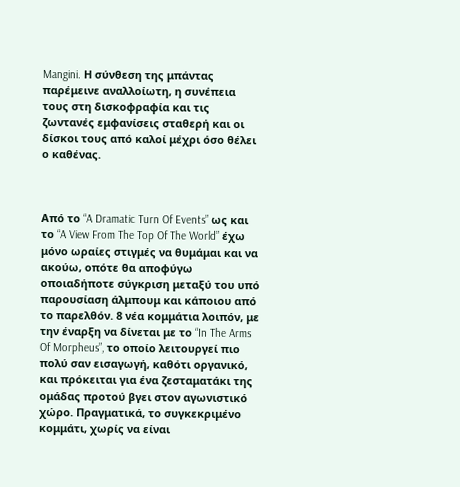Mangini. Η σύνθεση της μπάντας παρέμεινε αναλλοίωτη, η συνέπεια τους στη δισκοφραφία και τις ζωντανές εμφανίσεις σταθερή και οι δίσκοι τους από καλοί μέχρι όσο θέλει ο καθένας.



Από το “A Dramatic Turn Of Events” ως και το “A View From The Top Of The World” έχω μόνο ωραίες στιγμές να θυμάμαι και να ακούω, οπότε θα αποφύγω οποιαδήποτε σύγκριση μεταξύ του υπό παρουσίαση άλμπουμ και κάποιου από το παρελθόν. 8 νέα κομμάτια λοιπόν, με την έναρξη να δίνεται με το “In The Arms Of Morpheus”, το οποίο λειτουργεί πιο πολύ σαν εισαγωγή, καθότι οργανικό, και πρόκειται για ένα ζεσταματάκι της ομάδας προτού βγει στον αγωνιστικό χώρο. Πραγματικά, το συγκεκριμένο κομμάτι, χωρίς να είναι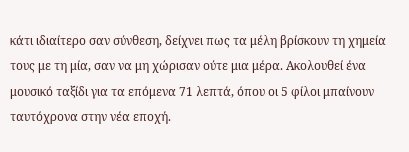κάτι ιδιαίτερο σαν σύνθεση, δείχνει πως τα μέλη βρίσκουν τη χημεία τους με τη μία, σαν να μη χώρισαν ούτε μια μέρα. Ακολουθεί ένα μουσικό ταξίδι για τα επόμενα 71 λεπτά, όπου οι 5 φίλοι μπαίνουν ταυτόχρονα στην νέα εποχή.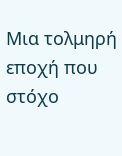Μια τολμηρή εποχή που στόχο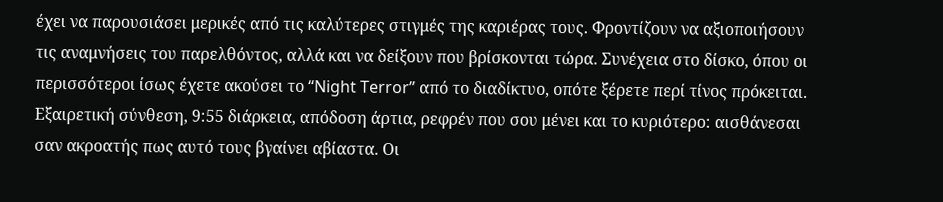έχει να παρουσιάσει μερικές από τις καλύτερες στιγμές της καριέρας τους. Φροντίζουν να αξιοποιήσουν τις αναμνήσεις του παρελθόντος, αλλά και να δείξουν που βρίσκονται τώρα. Συνέχεια στο δίσκο, όπου οι περισσότεροι ίσως έχετε ακούσει το “Night Terror” από το διαδίκτυο, οπότε ξέρετε περί τίνος πρόκειται. Εξαιρετική σύνθεση, 9:55 διάρκεια, απόδοση άρτια, ρεφρέν που σου μένει και το κυριότερο: αισθάνεσαι σαν ακροατής πως αυτό τους βγαίνει αβίαστα. Οι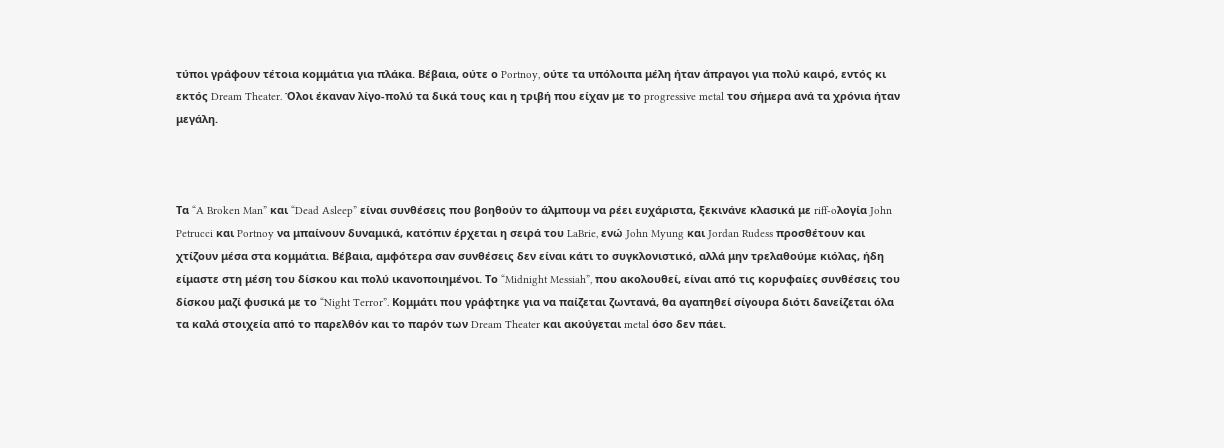τύποι γράφουν τέτοια κομμάτια για πλάκα. Βέβαια, ούτε ο Portnoy, ούτε τα υπόλοιπα μέλη ήταν άπραγοι για πολύ καιρό, εντός κι εκτός Dream Theater. Όλοι έκαναν λίγο-πολύ τα δικά τους και η τριβή που είχαν με το progressive metal του σήμερα ανά τα χρόνια ήταν μεγάλη.



Τα “A Broken Man” και “Dead Asleep” είναι συνθέσεις που βοηθούν το άλμπουμ να ρέει ευχάριστα, ξεκινάνε κλασικά με riff-oλογία John Petrucci και Portnoy να μπαίνουν δυναμικά, κατόπιν έρχεται η σειρά του LaBrie, ενώ John Myung και Jordan Rudess προσθέτουν και χτίζουν μέσα στα κομμάτια. Βέβαια, αμφότερα σαν συνθέσεις δεν είναι κάτι το συγκλονιστικό, αλλά μην τρελαθούμε κιόλας, ήδη είμαστε στη μέση του δίσκου και πολύ ικανοποιημένοι. Το “Midnight Messiah”, που ακολουθεί, είναι από τις κορυφαίες συνθέσεις του δίσκου μαζί φυσικά με το “Night Terror”. Κομμάτι που γράφτηκε για να παίζεται ζωντανά, θα αγαπηθεί σίγουρα διότι δανείζεται όλα τα καλά στοιχεία από το παρελθόν και το παρόν των Dream Theater και ακούγεται metal όσο δεν πάει.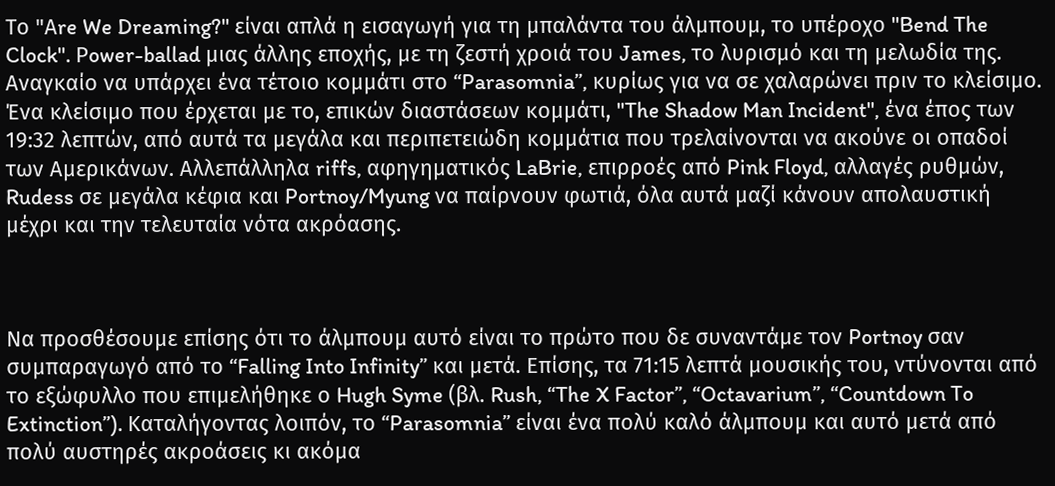Το "Αre We Dreaming?" είναι απλά η εισαγωγή για τη μπαλάντα του άλμπουμ, το υπέροχο "Bend The Clock". Ρower-ballad μιας άλλης εποχής, με τη ζεστή χροιά του James, το λυρισμό και τη μελωδία της. Αναγκαίο να υπάρχει ένα τέτοιο κομμάτι στο “Parasomnia”, κυρίως για να σε χαλαρώνει πριν το κλείσιμο. Ένα κλείσιμο που έρχεται με το, επικών διαστάσεων κομμάτι, "The Shadow Man Incident", ένα έπος των 19:32 λεπτών, από αυτά τα μεγάλα και περιπετειώδη κομμάτια που τρελαίνονται να ακούνε οι οπαδοί των Αμερικάνων. Αλλεπάλληλα riffs, αφηγηματικός LaBrie, επιρροές από Pink Floyd, αλλαγές ρυθμών, Rudess σε μεγάλα κέφια και Portnoy/Myung να παίρνουν φωτιά, όλα αυτά μαζί κάνουν απολαυστική μέχρι και την τελευταία νότα ακρόασης.



Nα προσθέσουμε επίσης ότι το άλμπουμ αυτό είναι το πρώτο που δε συναντάμε τον Portnoy σαν συμπαραγωγό από το “Falling Into Infinity” και μετά. Επίσης, τα 71:15 λεπτά μουσικής του, ντύνονται από το εξώφυλλο που επιμελήθηκε ο Hugh Syme (βλ. Rush, “The X Factor”, “Octavarium”, “Countdown To Extinction”). Kαταλήγοντας λοιπόν, το “Parasomnia” είναι ένα πολύ καλό άλμπουμ και αυτό μετά από πολύ αυστηρές ακροάσεις κι ακόμα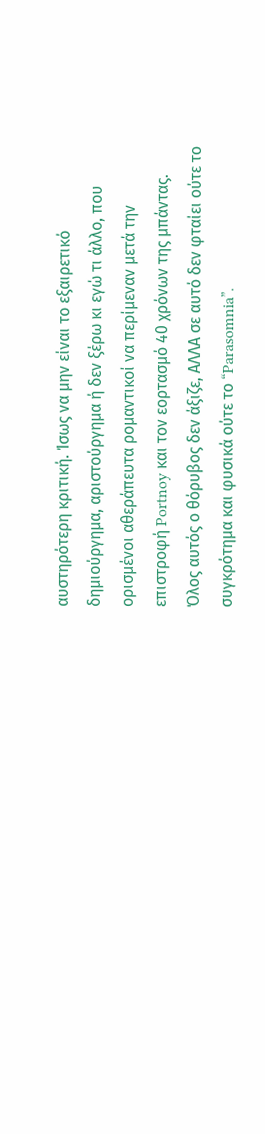αυστηρότερη κριτική. Ίσως να μην είναι το εξαιρετικό δημιούργημα, αριστούργημα ή δεν ξέρω κι εγώ τι άλλο, που ορισμένοι αθεράπευτα ρομαντικοί να περίμεναν μετά την επιστροφή Portnoy και τον εορτασμό 40 χρόνων της μπάντας. Όλος αυτός ο θόρυβος δεν άξιζε, ΑΛΛΑ σε αυτό δεν φταίει ούτε το συγκρότημα και φυσικά ούτε το “Parasomnia”.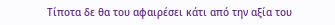Τίποτα δε θα του αφαιρέσει κάτι από την αξία του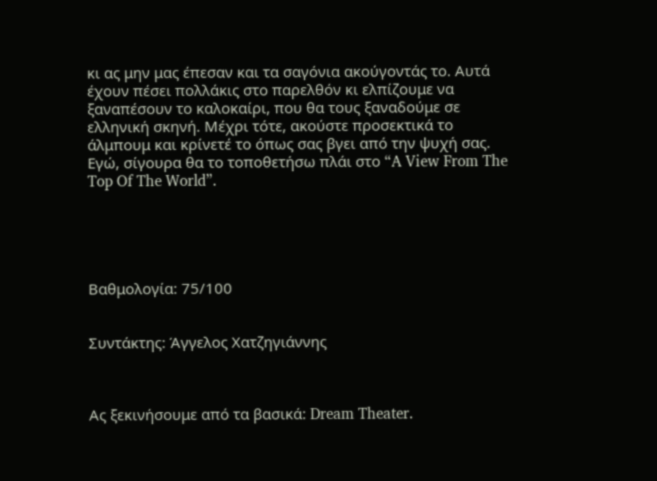κι ας μην μας έπεσαν και τα σαγόνια ακούγοντάς το. Αυτά έχουν πέσει πολλάκις στο παρελθόν κι ελπίζουμε να ξαναπέσουν το καλοκαίρι, που θα τους ξαναδούμε σε ελληνική σκηνή. Μέχρι τότε, ακούστε προσεκτικά το άλμπουμ και κρίνετέ το όπως σας βγει από την ψυχή σας. Εγώ, σίγουρα θα το τοποθετήσω πλάι στο “A View From The Top Of The World”.





Βαθμολογία: 75/100


Συντάκτης: Άγγελος Χατζηγιάννης



Ας ξεκινήσουμε από τα βασικά: Dream Theater.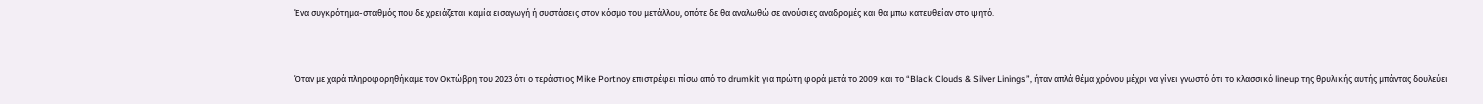Ένα συγκρότημα-σταθμός που δε χρειάζεται καμία εισαγωγή ή συστάσεις στον κόσμο του μετάλλου, οπότε δε θα αναλωθώ σε ανούσιες αναδρομές και θα μπω κατευθείαν στο ψητό.



Όταν με χαρά πληροφορηθήκαμε τον Οκτώβρη του 2023 ότι ο τεράστιος Mike Portnoy επιστρέφει πίσω από το drumkit για πρώτη φορά μετά το 2009 και το “Black Clouds & Silver Linings”, ήταν απλά θέμα χρόνου μέχρι να γίνει γνωστό ότι το κλασσικό lineup της θρυλικής αυτής μπάντας δουλεύει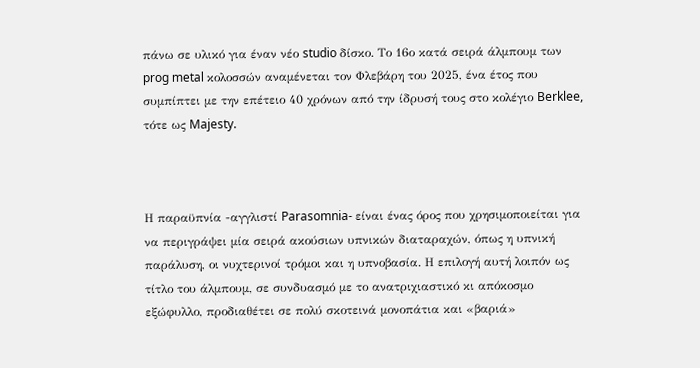πάνω σε υλικό για έναν νέο studio δίσκο. Το 16ο κατά σειρά άλμπουμ των prog metal κολοσσών αναμένεται τον Φλεβάρη του 2025, ένα έτος που συμπίπτει με την επέτειο 40 χρόνων από την ίδρυσή τους στο κολέγιο Berklee, τότε ως Majesty.



Η παραϋπνία -αγγλιστί Parasomnia- είναι ένας όρος που χρησιμοποιείται για να περιγράψει μία σειρά ακούσιων υπνικών διαταραχών, όπως η υπνική παράλυση, οι νυχτερινοί τρόμοι και η υπνοβασία. Η επιλογή αυτή λοιπόν ως τίτλο του άλμπουμ, σε συνδυασμό με το ανατριχιαστικό κι απόκοσμο εξώφυλλο, προδιαθέτει σε πολύ σκοτεινά μονοπάτια και «βαριά»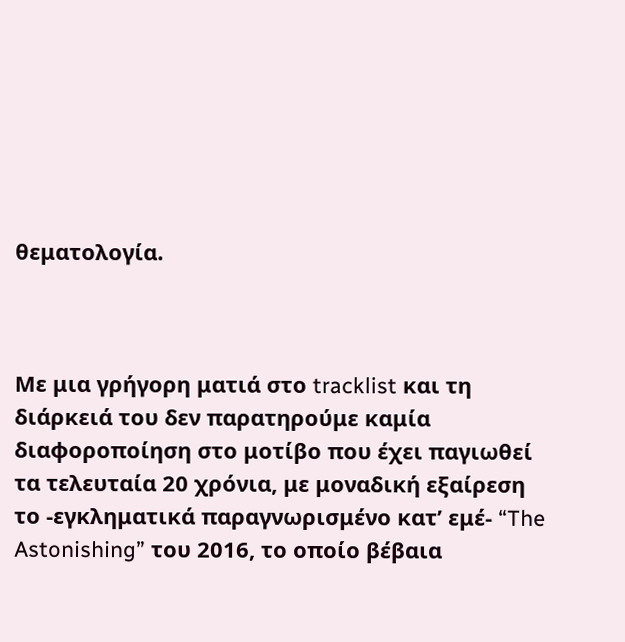θεματολογία.



Με μια γρήγορη ματιά στο tracklist και τη διάρκειά του δεν παρατηρούμε καμία διαφοροποίηση στο μοτίβο που έχει παγιωθεί τα τελευταία 20 χρόνια, με μοναδική εξαίρεση το -εγκληματικά παραγνωρισμένο κατ’ εμέ- “The Astonishing” του 2016, το οποίο βέβαια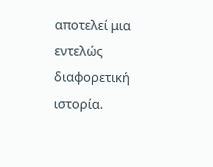αποτελεί μια εντελώς διαφορετική ιστορία.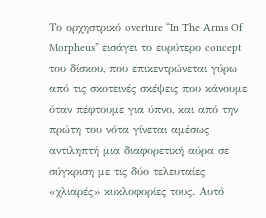Το ορχηστρικό overture “In The Arms Of Morpheus” εισάγει το ευρύτερο concept του δίσκου, που επικεντρώνεται γύρω από τις σκοτεινές σκέψεις που κάνουμε όταν πέφτουμε για ύπνο, και από την πρώτη του νότα γίνεται αμέσως αντιληπτή μια διαφορετική αύρα σε σύγκριση με τις δύο τελευταίες «χλιαρές» κυκλοφορίες τους. Αυτό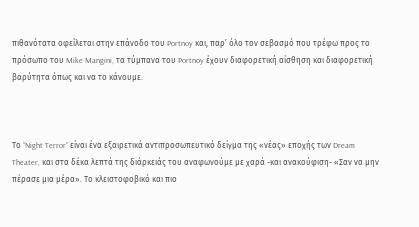πιθανότατα οφείλεται στην επάνοδο του Portnoy και, παρ’ όλο τον σεβασμό που τρέφω προς το πρόσωπο του Mike Mangini, τα τύμπανα του Portnoy έχουν διαφορετική αίσθηση και διαφορετική βαρύτητα όπως και να το κάνουμε.



Το “Night Terror” είναι ένα εξαιρετικά αντιπροσωπευτικό δείγμα της «νέας» εποχής των Dream Theater, και στα δέκα λεπτά της διάρκειάς του αναφωνούμε με χαρά -και ανακούφιση- «Σαν να μην πέρασε μια μέρα». Το κλειστοφοβικό και πιο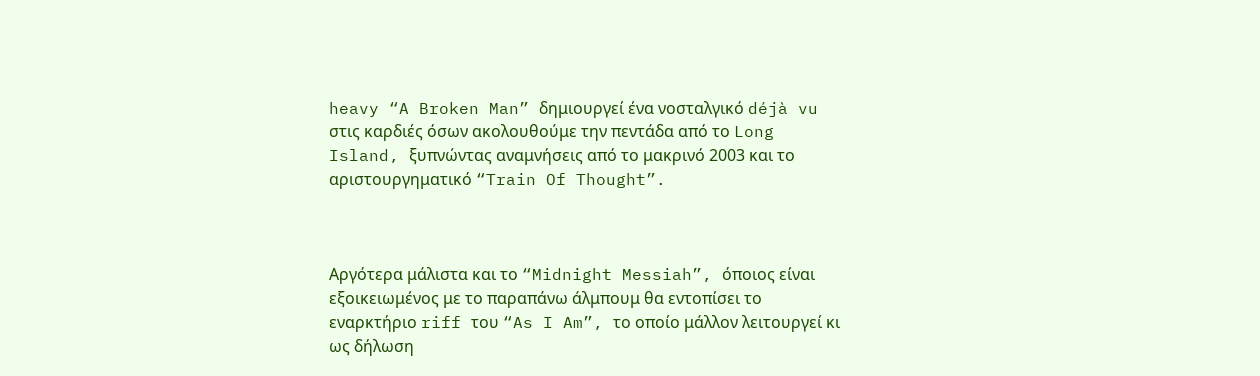heavy “A Broken Man” δημιουργεί ένα νοσταλγικό déjà vu στις καρδιές όσων ακολουθούμε την πεντάδα από το Long Island, ξυπνώντας αναμνήσεις από το μακρινό 2003 και το αριστουργηματικό “Train Of Thought”.



Αργότερα μάλιστα και το “Midnight Messiah”, όποιος είναι εξοικειωμένος με το παραπάνω άλμπουμ θα εντοπίσει το εναρκτήριο riff του “As I Am”, το οποίο μάλλον λειτουργεί κι ως δήλωση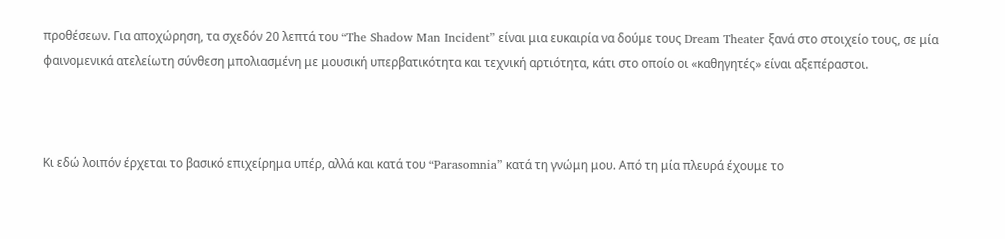προθέσεων. Για αποχώρηση, τα σχεδόν 20 λεπτά του “The Shadow Man Incident” είναι μια ευκαιρία να δούμε τους Dream Theater ξανά στο στοιχείο τους, σε μία φαινομενικά ατελείωτη σύνθεση μπολιασμένη με μουσική υπερβατικότητα και τεχνική αρτιότητα, κάτι στο οποίο οι «καθηγητές» είναι αξεπέραστοι.



Κι εδώ λοιπόν έρχεται το βασικό επιχείρημα υπέρ, αλλά και κατά του “Parasomnia” κατά τη γνώμη μου. Από τη μία πλευρά έχουμε το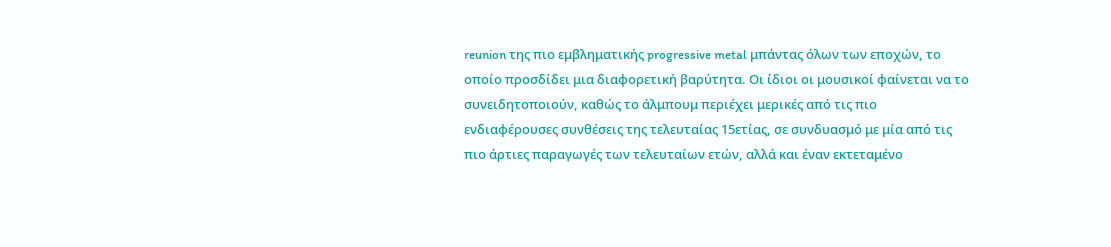reunion της πιο εμβληματικής progressive metal μπάντας όλων των εποχών, το οποίο προσδίδει μια διαφορετική βαρύτητα. Οι ίδιοι οι μουσικοί φαίνεται να το συνειδητοποιούν, καθώς το άλμπουμ περιέχει μερικές από τις πιο ενδιαφέρουσες συνθέσεις της τελευταίας 15ετίας, σε συνδυασμό με μία από τις πιο άρτιες παραγωγές των τελευταίων ετών, αλλά και έναν εκτεταμένο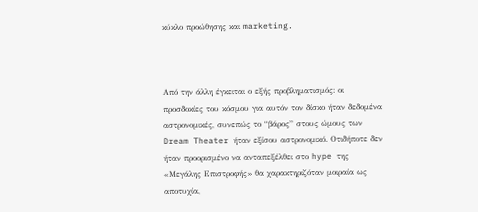κύκλο προώθησης και marketing.



Από την άλλη έγκειται ο εξής προβληματισμός: οι προσδοκίες του κόσμου για αυτόν τον δίσκο ήταν δεδομένα αστρονομικές, συνεπώς το “βάρος” στους ώμους των Dream Theater ήταν εξίσου αστρονομικό. Οτιδήποτε δεν ήταν προορισμένο να ανταπεξέλθει στο hype της «Μεγάλης Επιστροφής» θα χαρακτηριζόταν μοιραία ως αποτυχία,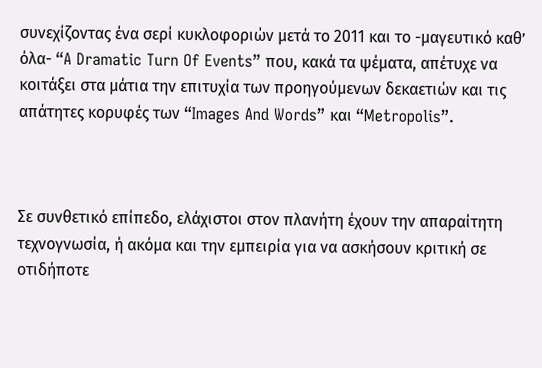συνεχίζοντας ένα σερί κυκλοφοριών μετά το 2011 και το -μαγευτικό καθ’ όλα- “A Dramatic Turn Of Events” που, κακά τα ψέματα, απέτυχε να κοιτάξει στα μάτια την επιτυχία των προηγούμενων δεκαετιών και τις απάτητες κορυφές των “Images And Words” και “Metropolis”.



Σε συνθετικό επίπεδο, ελάχιστοι στον πλανήτη έχουν την απαραίτητη τεχνογνωσία, ή ακόμα και την εμπειρία για να ασκήσουν κριτική σε οτιδήποτε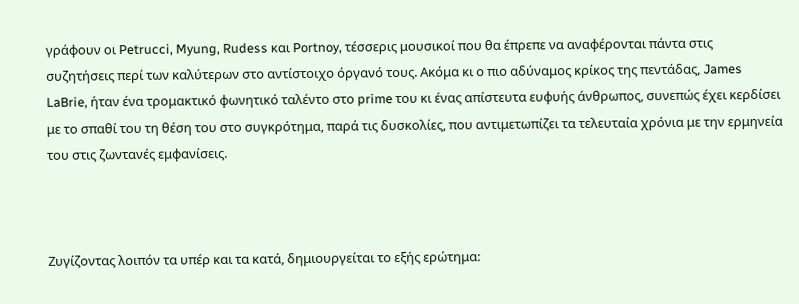γράφουν οι Petrucci, Myung, Rudess και Portnoy, τέσσερις μουσικοί που θα έπρεπε να αναφέρονται πάντα στις συζητήσεις περί των καλύτερων στο αντίστοιχο όργανό τους. Ακόμα κι ο πιο αδύναμος κρίκος της πεντάδας, James LaBrie, ήταν ένα τρομακτικό φωνητικό ταλέντο στο prime του κι ένας απίστευτα ευφυής άνθρωπος, συνεπώς έχει κερδίσει με το σπαθί του τη θέση του στο συγκρότημα, παρά τις δυσκολίες, που αντιμετωπίζει τα τελευταία χρόνια με την ερμηνεία του στις ζωντανές εμφανίσεις.



Ζυγίζοντας λοιπόν τα υπέρ και τα κατά, δημιουργείται το εξής ερώτημα: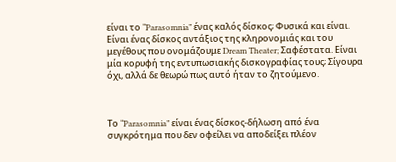είναι το “Parasomnia” ένας καλός δίσκος; Φυσικά και είναι. Είναι ένας δίσκος αντάξιος της κληρονομιάς και του μεγέθους που ονομάζουμε Dream Theater; Σαφέστατα. Είναι μία κορυφή της εντυπωσιακής δισκογραφίας τους; Σίγουρα όχι, αλλά δε θεωρώ πως αυτό ήταν το ζητούμενο.



Το “Parasomnia” είναι ένας δίσκος-δήλωση από ένα συγκρότημα που δεν οφείλει να αποδείξει πλέον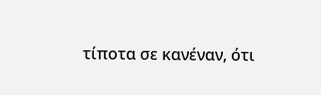τίποτα σε κανέναν, ότι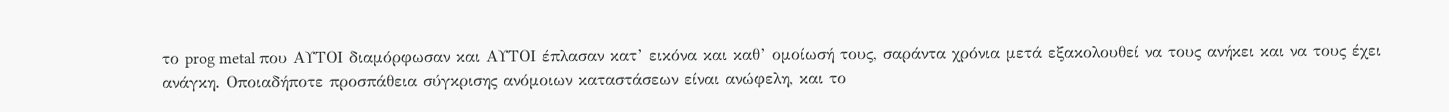το prog metal που ΑΥΤΟΙ διαμόρφωσαν και ΑΥΤΟΙ έπλασαν κατ’ εικόνα και καθ’ ομοίωσή τους, σαράντα χρόνια μετά εξακολουθεί να τους ανήκει και να τους έχει ανάγκη. Οποιαδήποτε προσπάθεια σύγκρισης ανόμοιων καταστάσεων είναι ανώφελη, και το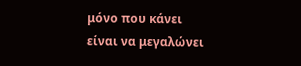μόνο που κάνει είναι να μεγαλώνει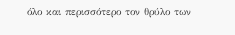όλο και περισσότερο τον θρύλο των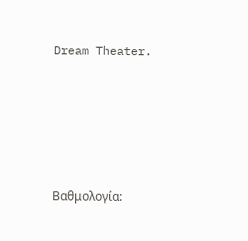Dream Theater.





Βαθμολογία: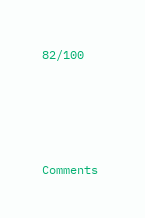82/100





Comments